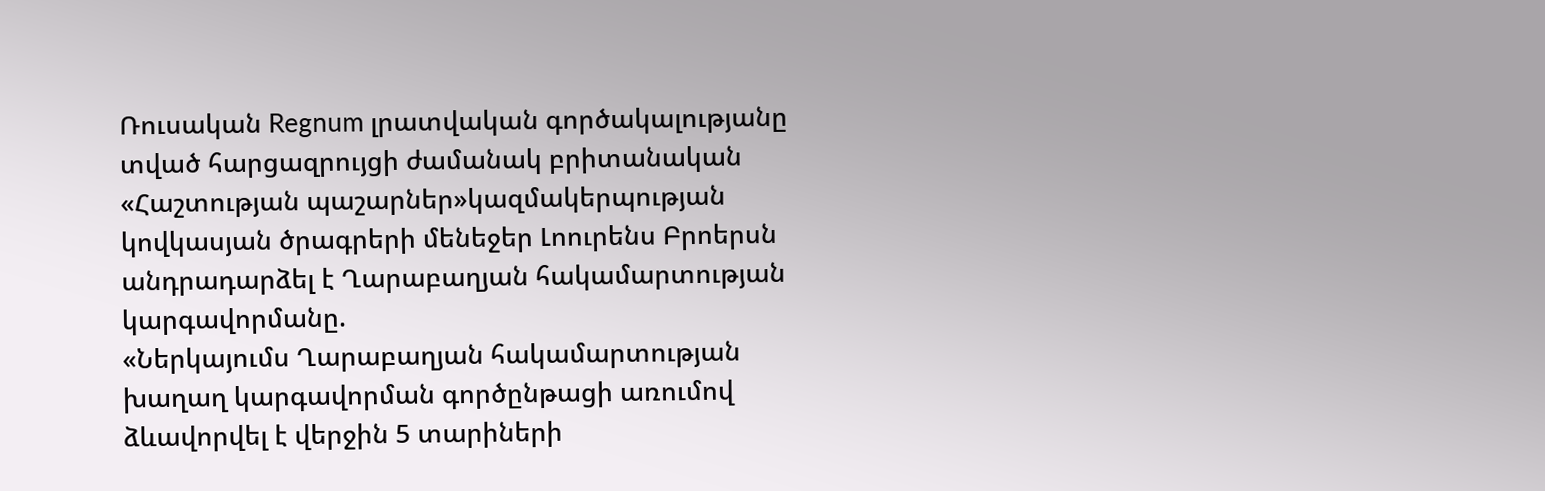Ռուսական Regnum լրատվական գործակալությանը տված հարցազրույցի ժամանակ բրիտանական «Հաշտության պաշարներ»կազմակերպության կովկասյան ծրագրերի մենեջեր Լոուրենս Բրոերսն անդրադարձել է Ղարաբաղյան հակամարտության կարգավորմանը.
«Ներկայումս Ղարաբաղյան հակամարտության խաղաղ կարգավորման գործընթացի առումով ձևավորվել է վերջին 5 տարիների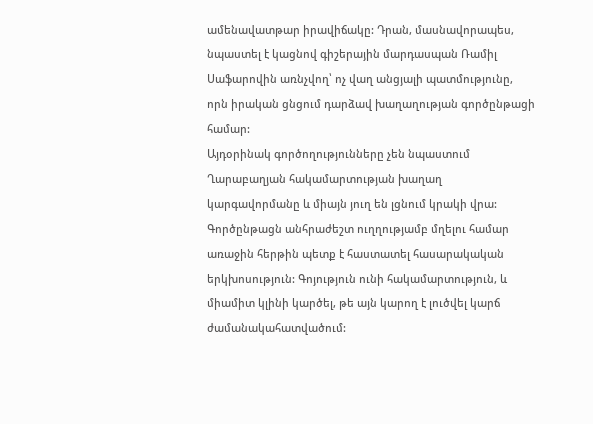ամենավատթար իրավիճակը: Դրան, մասնավորապես, նպաստել է կացնով գիշերային մարդասպան Ռամիլ Սաֆարովին առնչվող՝ ոչ վաղ անցյալի պատմությունը, որն իրական ցնցում դարձավ խաղաղության գործընթացի համար:
Այդօրինակ գործողությունները չեն նպաստում Ղարաբաղյան հակամարտության խաղաղ կարգավորմանը և միայն յուղ են լցնում կրակի վրա: Գործընթացն անհրաժեշտ ուղղությամբ մղելու համար առաջին հերթին պետք է հաստատել հասարակական երկխոսություն: Գոյություն ունի հակամարտություն, և միամիտ կլինի կարծել, թե այն կարող է լուծվել կարճ ժամանակահատվածում: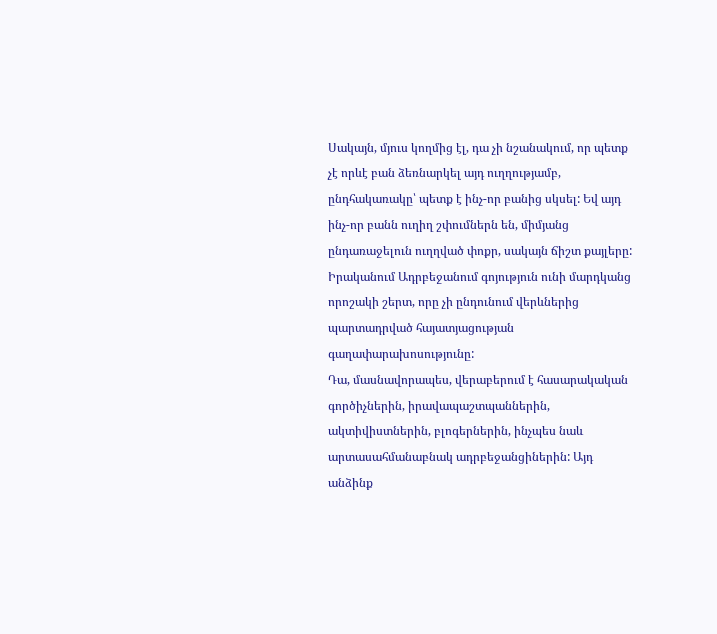Սակայն, մյուս կողմից էլ, դա չի նշանակում, որ պետք չէ որևէ բան ձեռնարկել այդ ուղղությամբ, ընդհակառակը՝ պետք է ինչ-որ բանից սկսել: Եվ այդ ինչ-որ բանն ուղիղ շփումներն են, միմյանց ընդառաջելուն ուղղված փոքր, սակայն ճիշտ քայլերը: Իրականում Ադրբեջանում գոյություն ունի մարդկանց որոշակի շերտ, որը չի ընդունում վերևներից պարտադրված հայատյացության գաղափարախոսությունը:
Դա, մասնավորապես, վերաբերում է հասարակական գործիչներին, իրավապաշտպաններին, ակտիվիստներին, բլոգերներին, ինչպես նաև արտասահմանաբնակ ադրբեջանցիներին: Այդ անձինք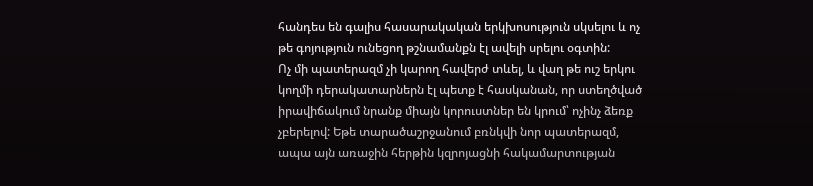հանդես են գալիս հասարակական երկխոսություն սկսելու և ոչ թե գոյություն ունեցող թշնամանքն էլ ավելի սրելու օգտին:
Ոչ մի պատերազմ չի կարող հավերժ տևել, և վաղ թե ուշ երկու կողմի դերակատարներն էլ պետք է հասկանան, որ ստեղծված իրավիճակում նրանք միայն կորուստներ են կրում՝ ոչինչ ձեռք չբերելով: Եթե տարածաշրջանում բռնկվի նոր պատերազմ, ապա այն առաջին հերթին կզրոյացնի հակամարտության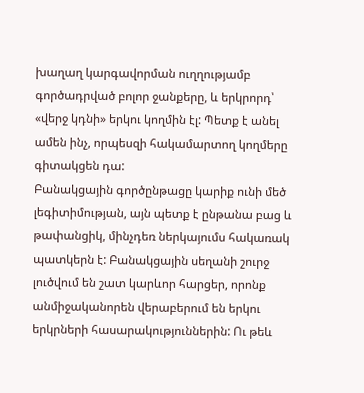խաղաղ կարգավորման ուղղությամբ գործադրված բոլոր ջանքերը, և երկրորդ՝ «վերջ կդնի» երկու կողմին էլ: Պետք է անել ամեն ինչ, որպեսզի հակամարտող կողմերը գիտակցեն դա:
Բանակցային գործընթացը կարիք ունի մեծ լեգիտիմության, այն պետք է ընթանա բաց և թափանցիկ, մինչդեռ ներկայումս հակառակ պատկերն է: Բանակցային սեղանի շուրջ լուծվում են շատ կարևոր հարցեր, որոնք անմիջականորեն վերաբերում են երկու երկրների հասարակություններին: Ու թեև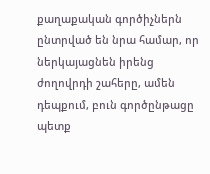քաղաքական գործիչներն ընտրված են նրա համար, որ ներկայացնեն իրենց ժողովրդի շահերը, ամեն դեպքում, բուն գործընթացը պետք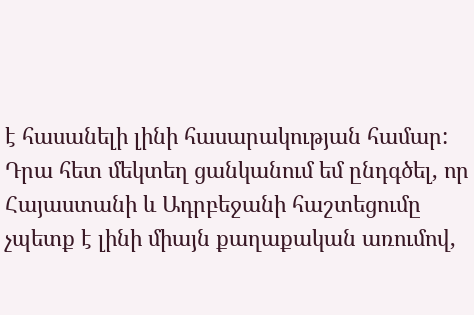է հասանելի լինի հասարակության համար:
Դրա հետ մեկտեղ ցանկանում եմ ընդգծել, որ Հայաստանի և Ադրբեջանի հաշտեցումը չպետք է լինի միայն քաղաքական առումով,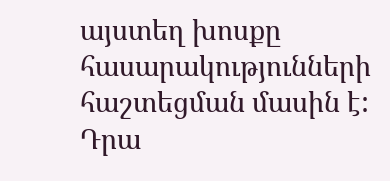այստեղ խոսքը հասարակությունների հաշտեցման մասին է: Դրա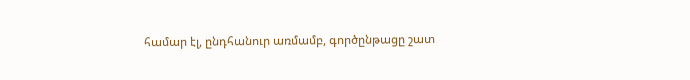համար էլ, ընդհանուր առմամբ, գործընթացը շատ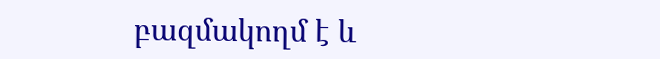բազմակողմ է և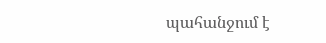պահանջում է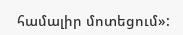համալիր մոտեցում»: